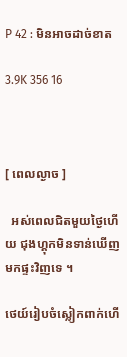P 42 : មិនអាចដាច់ខាត

3.9K 356 16



[ ពេលល្ងាច ]

  អស់ពេលជិតមួយថ្ងៃហើយ ជុងហ្គុកមិនទាន់ឃើញមកផ្ទះវិញទេ ។

ថេយ៍រៀបចំស្លៀកពាក់ហើ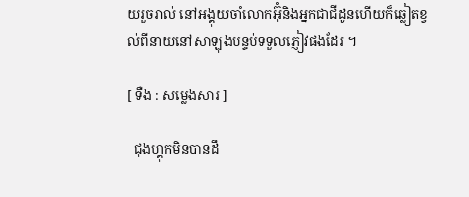យរួចរាល់ នៅអង្គុយចាំលោកអ៊ុំនិងអ្នកជាជីដូនហើយក៏ឆ្លៀតខ្វល់ពីនាយនៅសាឡុងបន្ទប់ទទួលភ្ញៀវផងដែរ ។

[ ទឺង : សម្លេងសារ ]

  ជុងហ្គុកមិនបានដឹ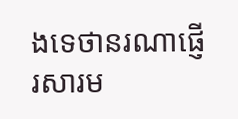ងទេថានរណាផ្ញើរសារម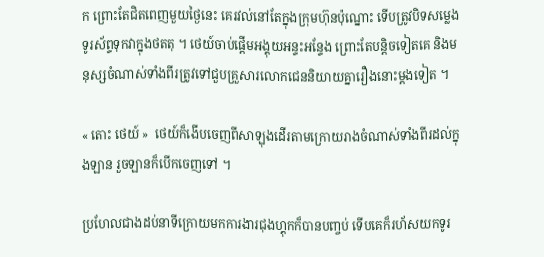ក ព្រោះតែជិតពេញមួយថ្ងៃនេះ គេរវល់នៅតែក្នុងក្រុមហ៊ុនប៉ុណ្នោះ ទើបត្រូវបិទសម្លេងទូរស័ព្ទទុកវាក្នុងថតតុ ។ ថេយ៍ចាប់ផ្ដើមអង្គុយអន្ទះអន្ទែង ព្រោះតែបន្តិចទៀតគេ និងមនុស្សចំណាស់ទាំងពីរត្រូវទៅជួបគ្រួសារលោកជេននិយាយគ្នារឿងនោះម្ដងទៀត ។

« តោះ ថេយ៍ »  ថេយ៍ក៏ងើបចេញពីសាឡុងដើរតាមក្រោយរាងចំណាស់ទាំងពីរដល់ក្នុងឡាន រួចឡានក៏បើកចេញទៅ ។

ប្រហែលជាងដប់នាទីក្រោយមកការងារជុងហ្គុកក៏បានបញ្ចប់ ទើបគេក៏រហ័សយកទូរ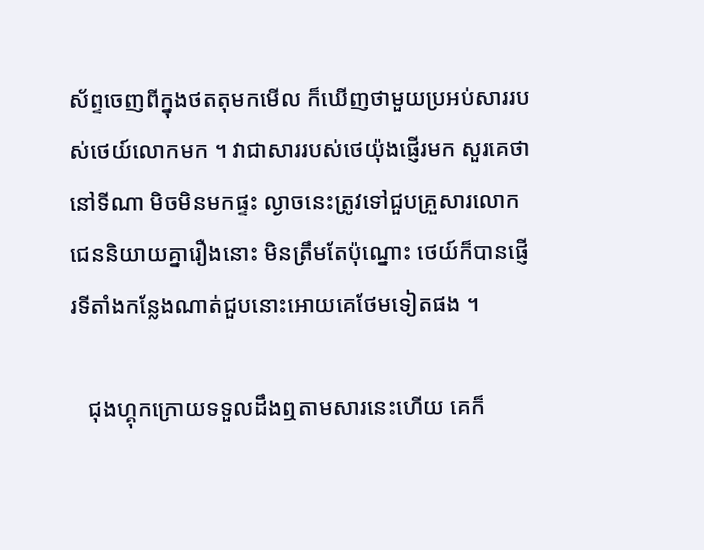ស័ព្ទចេញពីក្នុងថតតុមកមើល ក៏ឃើញថាមួយប្រអប់សាររបស់ថេយ៍លោកមក ។ វាជាសាររបស់ថេយ៉ុងផ្ញើរមក សួរគេថានៅទីណា មិចមិនមកផ្ទះ ល្ងាចនេះត្រូវទៅជួបគ្រួសារលោកជេននិយាយគ្នារឿងនោះ មិនត្រឹមតែប៉ុណ្នោះ ថេយ៍ក៏បានផ្ញើរទីតាំងកន្លែងណាត់ជួបនោះអោយគេថែមទៀតផង ។

   ជុងហ្គុកក្រោយទទួលដឹងឮតាមសារនេះហើយ គេក៏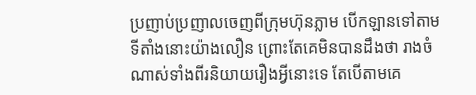ប្រញាប់ប្រញាលចេញពីក្រុមហ៊ុនភ្លាម បើកឡានទៅតាមទីតាំងនោះយ៉ាងលឿន ព្រោះតែគេមិនបានដឹងថា រាងចំណាស់ទាំងពីរនិយាយរឿងអ្វីនោះទេ តែបើតាមគេ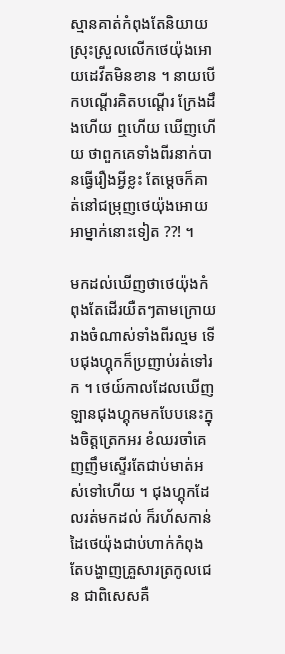ស្មានគាត់កំពុងតែនិយាយស្រុះស្រួលលើកថេយ៉ុងអោយដេវីតមិនខាន ។ នាយបើកបណ្ដើរគិតបណ្ដើរ ក្រែងដឹងហើយ ឮហើយ ឃើញហើយ ថាពួកគេទាំងពីរនាក់បានធ្វើរឿងអ្វីខ្លះ តែម្ដេចក៏គាត់នៅជម្រុញថេយ៉ុងអោយអាម្នាក់នោះទៀត ??! ។

មកដល់ឃើញថាថេយ៉ុងកំពុងតែដើរយឺតៗតាមក្រោយរាងចំណាស់ទាំងពីរល្មម ទើបជុងហ្គុកក៏ប្រញាប់រត់ទៅរក ។ ថេយ៍កាលដែលឃើញឡានជុងហ្គុកមកបែបនេះក្នុងចិត្តត្រេកអរ ខំឈរចាំគេញញឹមស្ទើរតែជាប់មាត់អស់ទៅហើយ ។ ជុងហ្គុកដែលរត់មកដល់ ក៏រហ័សកាន់ដៃថេយ៉ុងជាប់ហាក់កំពុងតែបង្ហាញគ្រួសារត្រកូលជេន ជាពិសេសគឺ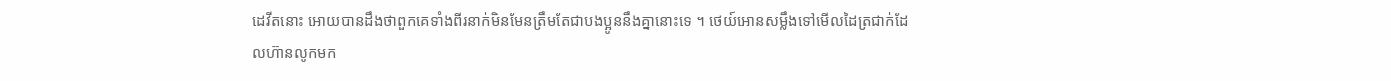ដេវីតនោះ អោយបានដឹងថាពួកគេទាំងពីរនាក់មិនមែនត្រឹមតែជាបងប្អូននឹងគ្នានោះទេ ។ ថេយ៍អោនសម្លឹងទៅមើលដៃត្រជាក់ដែលហ៊ានលូកមក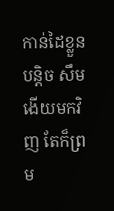កាន់ដៃខ្លួនបន្តិច សឹមងើយមកវិញ តែក៏ព្រម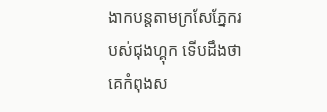ងាកបន្តតាមក្រសែភ្នែករបស់ជុងហ្គុក ទើបដឹងថាគេកំពុងស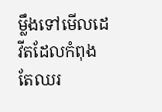ម្លឹងទៅមើលដេវីតដែលកំពុងតែឈរ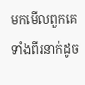មកមើលពួកគេទាំងពីរនាក់ដូច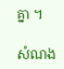គ្នា ។

សំណង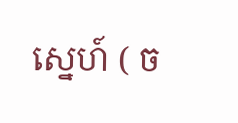ស្នេហ៍ ( ច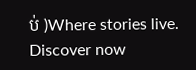ប់ )Where stories live. Discover now